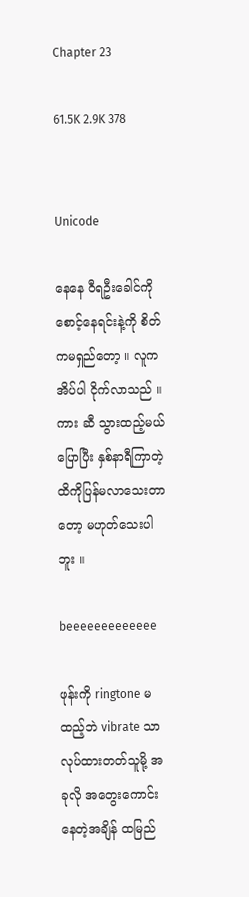Chapter 23

61.5K 2.9K 378


Unicode

နေနေ ဝီရဦးခေါင်ကို စောင့်နေရင်းနဲ့ကို စိတ်ကမရှည်တော့ ။ လူက အိပ်ပါ ငိုက်လာသည် ။ ကား ဆီ သွားထည့်မယ်ပြောပြီး နှစ်နာရီကြာတဲ့ထိကိုပြန်မလာသေးတာတော့ မဟုတ်သေးပါဘူး ။

beeeeeeeeeeeee

ဖုန်းကို ringtone မထည့်ဘဲ vibrate သာ လုပ်ထားတတ်သူမို့ အခုလို အတွေးကောင်းနေတဲ့အချိန် ထမြည်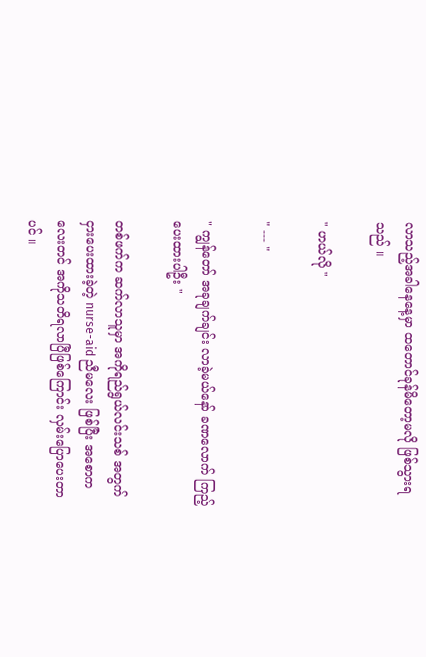လာသည့်အခါနေနေ့မှာ ထတောင်ခုန်မိတော့မလို ဖြစ်သွားရသည် ။

" ဟယ်လို "

" --- "

" ကျွန်တော် အခုချက်ချင်း လာခဲ့မယ်နော် ခဏလောက် ကြည့်ပေးထားပါဦး "

တစ်ဖက်က ဆက်လာသူမှာ အကိုရည်ရွယ်လင်းသစ် အတွက် ငှားပေးထားခဲ့တဲ့ nurse-aid ညီမလေး ဖြစ်ပြီး အစောကလေးတင် အကိုသတိရလာပြီဖြစ်ကြောင်း လှမ်းပြောပေးတာပင် ။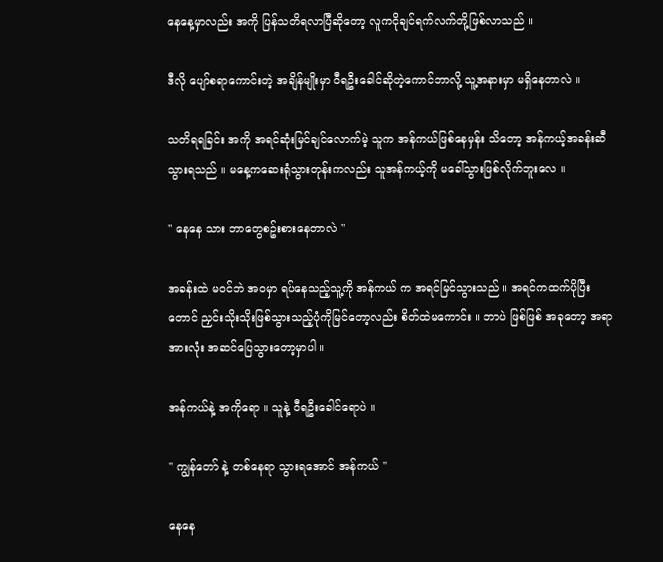နေနေ့မှာလည်း အကို ပြန်သတိရလာပြီဆိုတော့ လူကငိုချင်ရက်လက်တို့ဖြစ်လာသည် ။

ဒီလို ပျော်စရာကောင်းတဲ့ အချိန်မျိုးမှာ ဝီရဦးခေါင်ဆိုတဲ့ကောင်ဘာလို့ သူ့အနားမှာ မရှိနေတာလဲ ။

သတိရရခြင်း အကို အရင်ဆုံးမြင်ချင်လောက်မဲ့ သူက အန်ကယ်ဖြစ်နေမှန်း သိတော့ အန်ကယ့်အခန်းဆီသွားရသည် ။ မနေ့ကဆေးရုံသွားတုန်းကလည်း သူအန်ကယ့်ကို မခေါ်သွားဖြစ်လိုက်ဘူးလေ ။

" နေနေ သား ဘာတွေစဥ်းစားနေတာလဲ "

အခန်းထဲ မဝင်ဘဲ အဝမှာ ရပ်နေသည့်သူ့ကို အန်ကယ် က အရင်မြင်သွားသည် ။ အရင်ကထက်ပိုပြီးတောင် ညှင်းသိုးသိုးဖြစ်သွားသည့်ပုံကိုမြင်တော့လည်း စိတ်ထဲမကောင်း ။ ဘာပဲ ဖြစ်ဖြစ် အခုတော့ အရာအားလုံး အဆင်ပြေသွားတော့မှာပါ ။

အန်ကယ်နဲ့ အကိုရော ။ သူနဲ့ ဝီရဦးခေါင်ရောပဲ ။

" ကျွန်တော် နဲ့ တစ်နေရာ သွားရအောင် အန်ကယ် "

နေနေ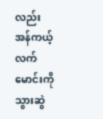လည်း အန်ကယ့်လက်မောင်းကို သွားဆွဲ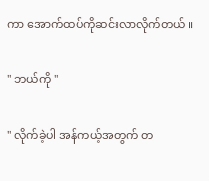ကာ အောက်ထပ်ကိုဆင်းလာလိုက်တယ် ။

" ဘယ်ကို "

" လိုက်ခဲ့ပါ အန်ကယ့်အတွက် တ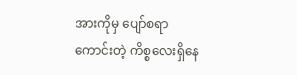အားကိုမှ ပျော်စရာကောင်းတဲ့ ကိစ္စလေးရှိနေ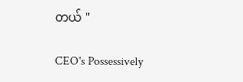တယ် "

CEO's Possessively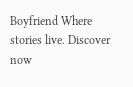Boyfriend Where stories live. Discover now